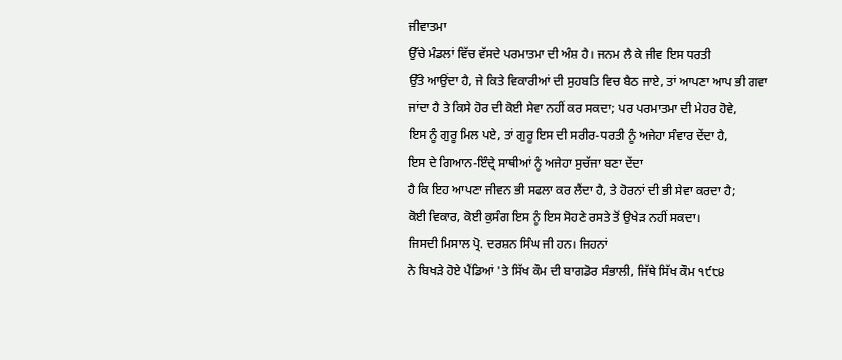ਜੀਵਾਤਮਾ
ਉੱਚੇ ਮੰਡਲਾਂ ਵਿੱਚ ਵੱਸਦੇ ਪਰਮਾਤਮਾ ਦੀ ਅੰਸ਼ ਹੈ। ਜਨਮ ਲੈ ਕੇ ਜੀਵ ਇਸ ਧਰਤੀ
ਉੱਤੇ ਆਉਂਦਾ ਹੈ, ਜੇ ਕਿਤੇ ਵਿਕਾਰੀਆਂ ਦੀ ਸੁਹਬਤਿ ਵਿਚ ਬੈਠ ਜਾਏ, ਤਾਂ ਆਪਣਾ ਆਪ ਭੀ ਗਵਾ
ਜਾਂਦਾ ਹੈ ਤੇ ਕਿਸੇ ਹੋਰ ਦੀ ਕੋਈ ਸੇਵਾ ਨਹੀਂ ਕਰ ਸਕਦਾ; ਪਰ ਪਰਮਾਤਮਾ ਦੀ ਮੇਹਰ ਹੋਵੇ,
ਇਸ ਨੂੰ ਗੁਰੂ ਮਿਲ ਪਏ, ਤਾਂ ਗੁਰੂ ਇਸ ਦੀ ਸਰੀਰ-ਧਰਤੀ ਨੂੰ ਅਜੇਹਾ ਸੰਵਾਰ ਦੇਂਦਾ ਹੈ,
ਇਸ ਦੇ ਗਿਆਨ-ਇੰਦ੍ਰੇ ਸਾਥੀਆਂ ਨੂੰ ਅਜੇਹਾ ਸੁਚੱਜਾ ਬਣਾ ਦੇਂਦਾ
ਹੈ ਕਿ ਇਹ ਆਪਣਾ ਜੀਵਨ ਭੀ ਸਫਲਾ ਕਰ ਲੈਂਦਾ ਹੈ, ਤੇ ਹੋਰਨਾਂ ਦੀ ਭੀ ਸੇਵਾ ਕਰਦਾ ਹੈ;
ਕੋਈ ਵਿਕਾਰ, ਕੋਈ ਕੁਸੰਗ ਇਸ ਨੂੰ ਇਸ ਸੋਹਣੇ ਰਸਤੇ ਤੋਂ ਉਖੇੜ ਨਹੀਂ ਸਕਦਾ।
ਜਿਸਦੀ ਮਿਸਾਲ ਪ੍ਰੋ. ਦਰਸ਼ਨ ਸਿੰਘ ਜੀ ਹਨ। ਜਿਹਨਾਂ
ਨੇ ਬਿਖੜੇ ਹੋਏ ਪੈਂਡਿਆਂ 'ਤੇ ਸਿੱਖ ਕੌਮ ਦੀ ਬਾਗਡੋਰ ਸੰਭਾਲੀ, ਜਿੱਥੇ ਸਿੱਖ ਕੌਮ ੧੯੮੪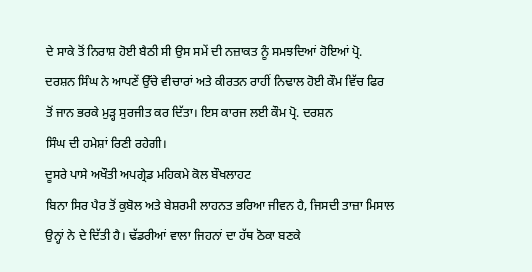ਦੇ ਸਾਕੇ ਤੋਂ ਨਿਰਾਸ਼ ਹੋਈ ਬੈਠੀ ਸੀ ਉਸ ਸਮੇਂ ਦੀ ਨਜ਼ਾਕਤ ਨੂੰ ਸਮਝਦਿਆਂ ਹੋਇਆਂ ਪ੍ਰੋ.
ਦਰਸ਼ਨ ਸਿੰਘ ਨੇ ਆਪਣੇਂ ਉੱਚੇ ਵੀਚਾਰਾਂ ਅਤੇ ਕੀਰਤਨ ਰਾਹੀਂ ਨਿਢਾਲ ਹੋਈ ਕੌਮ ਵਿੱਚ ਫਿਰ
ਤੋਂ ਜਾਨ ਭਰਕੇ ਮੁੜ੍ਹ ਸੁਰਜੀਤ ਕਰ ਦਿੱਤਾ। ਇਸ ਕਾਰਜ ਲਈ ਕੌਮ ਪ੍ਰੋ. ਦਰਸ਼ਨ
ਸਿੰਘ ਦੀ ਹਮੇਸ਼ਾਂ ਰਿਣੀ ਰਹੇਗੀ।
ਦੂਸਰੇ ਪਾਸੇ ਅਖੌਤੀ ਅਪਗ੍ਰੇਡ ਮਹਿਕਮੇ ਕੋਲ ਬੌਖਲਾਹਟ
ਬਿਨਾ ਸਿਰ ਪੈਰ ਤੋਂ ਕੁਬੋਲ ਅਤੇ ਬੇਸ਼ਰਮੀ ਲਾਹਨਤ ਭਰਿਆ ਜੀਵਨ ਹੈ, ਜਿਸਦੀ ਤਾਜ਼ਾ ਮਿਸਾਲ
ਉਨ੍ਹਾਂ ਨੇ ਦੇ ਦਿੱਤੀ ਹੈ। ਢੱਡਰੀਆਂ ਵਾਲਾ ਜਿਹਨਾਂ ਦਾ ਹੱਥ ਠੋਕਾ ਬਣਕੇ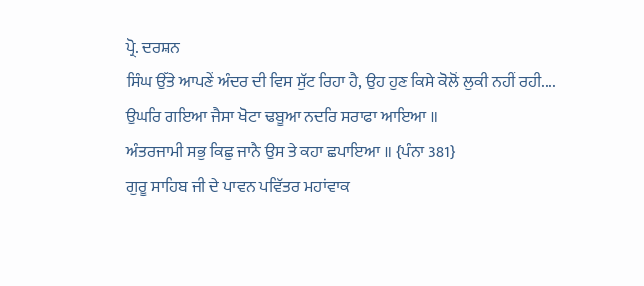ਪ੍ਰੋ. ਦਰਸ਼ਨ
ਸਿੰਘ ਉੱਤੇ ਆਪਣੇਂ ਅੰਦਰ ਦੀ ਵਿਸ ਸੁੱਟ ਰਿਹਾ ਹੈ, ਉਹ ਹੁਣ ਕਿਸੇ ਕੋਲੋਂ ਲੁਕੀ ਨਹੀਂ ਰਹੀ....
ਉਘਰਿ ਗਇਆ ਜੈਸਾ ਖੋਟਾ ਢਬੂਆ ਨਦਰਿ ਸਰਾਫਾ ਆਇਆ ॥
ਅੰਤਰਜਾਮੀ ਸਭੁ ਕਿਛੁ ਜਾਨੈ ਉਸ ਤੇ ਕਹਾ ਛਪਾਇਆ ॥ {ਪੰਨਾ 381}
ਗੁਰੂ ਸਾਹਿਬ ਜੀ ਦੇ ਪਾਵਨ ਪਵਿੱਤਰ ਮਹਾਂਵਾਕ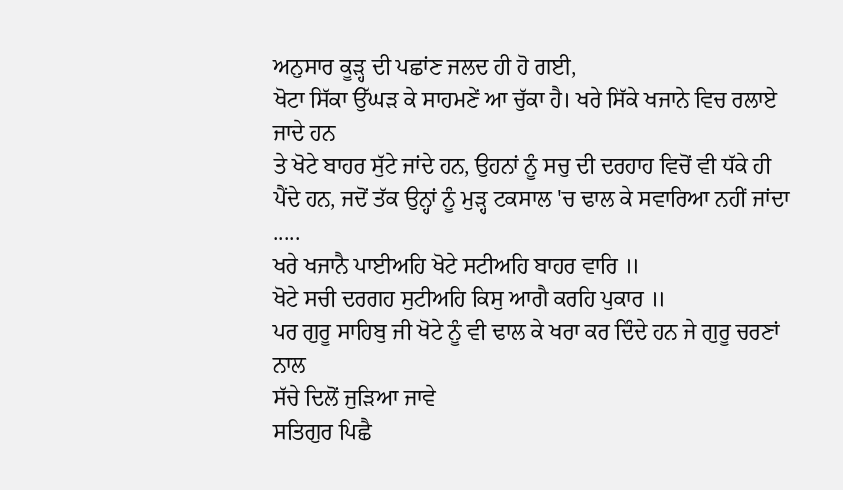ਅਨੁਸਾਰ ਕੂੜ੍ਹ ਦੀ ਪਛਾਂਣ ਜਲਦ ਹੀ ਹੋ ਗਈ,
ਖੋਟਾ ਸਿੱਕਾ ਉੱਘੜ ਕੇ ਸਾਹਮਣੇਂ ਆ ਚੁੱਕਾ ਹੈ। ਖਰੇ ਸਿੱਕੇ ਖਜਾਨੇ ਵਿਚ ਰਲਾਏ ਜਾਦੇ ਹਨ
ਤੇ ਖੋਟੇ ਬਾਹਰ ਸੁੱਟੇ ਜਾਂਦੇ ਹਨ, ਉਹਨਾਂ ਨੂੰ ਸਚੁ ਦੀ ਦਰਹਾਹ ਵਿਚੋਂ ਵੀ ਧੱਕੇ ਹੀ
ਪੈਂਦੇ ਹਨ, ਜਦੋਂ ਤੱਕ ਉਨ੍ਹਾਂ ਨੂੰ ਮੁੜ੍ਹ ਟਕਸਾਲ 'ਚ ਢਾਲ ਕੇ ਸਵਾਰਿਆ ਨਹੀਂ ਜਾਂਦਾ
.....
ਖਰੇ ਖਜਾਨੈ ਪਾਈਅਹਿ ਖੋਟੇ ਸਟੀਅਹਿ ਬਾਹਰ ਵਾਰਿ ॥
ਖੋਟੇ ਸਚੀ ਦਰਗਹ ਸੁਟੀਅਹਿ ਕਿਸੁ ਆਗੈ ਕਰਹਿ ਪੁਕਾਰ ॥
ਪਰ ਗੁਰੂ ਸਾਹਿਬੁ ਜੀ ਖੋਟੇ ਨੂੰ ਵੀ ਢਾਲ ਕੇ ਖਰਾ ਕਰ ਦਿੰਦੇ ਹਨ ਜੇ ਗੁਰੂ ਚਰਣਾਂ ਨਾਲ
ਸੱਚੇ ਦਿਲੋਂ ਜੁੜਿਆ ਜਾਵੇ
ਸਤਿਗੁਰ ਪਿਛੈ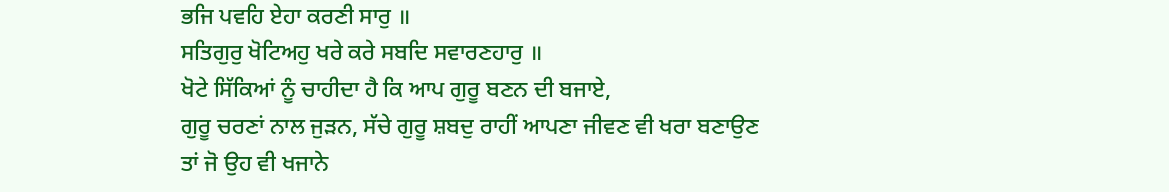ਭਜਿ ਪਵਹਿ ਏਹਾ ਕਰਣੀ ਸਾਰੁ ॥
ਸਤਿਗੁਰੁ ਖੋਟਿਅਹੁ ਖਰੇ ਕਰੇ ਸਬਦਿ ਸਵਾਰਣਹਾਰੁ ॥
ਖੋਟੇ ਸਿੱਕਿਆਂ ਨੂੰ ਚਾਹੀਦਾ ਹੈ ਕਿ ਆਪ ਗੁਰੂ ਬਣਨ ਦੀ ਬਜਾਏ,
ਗੁਰੂ ਚਰਣਾਂ ਨਾਲ ਜੁੜਨ, ਸੱਚੇ ਗੁਰੂ ਸ਼ਬਦੁ ਰਾਹੀਂ ਆਪਣਾ ਜੀਵਣ ਵੀ ਖਰਾ ਬਣਾਉਣ
ਤਾਂ ਜੋ ਉਹ ਵੀ ਖਜਾਨੇ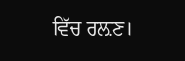ਵਿੱਚ ਰਲ਼ਣ।